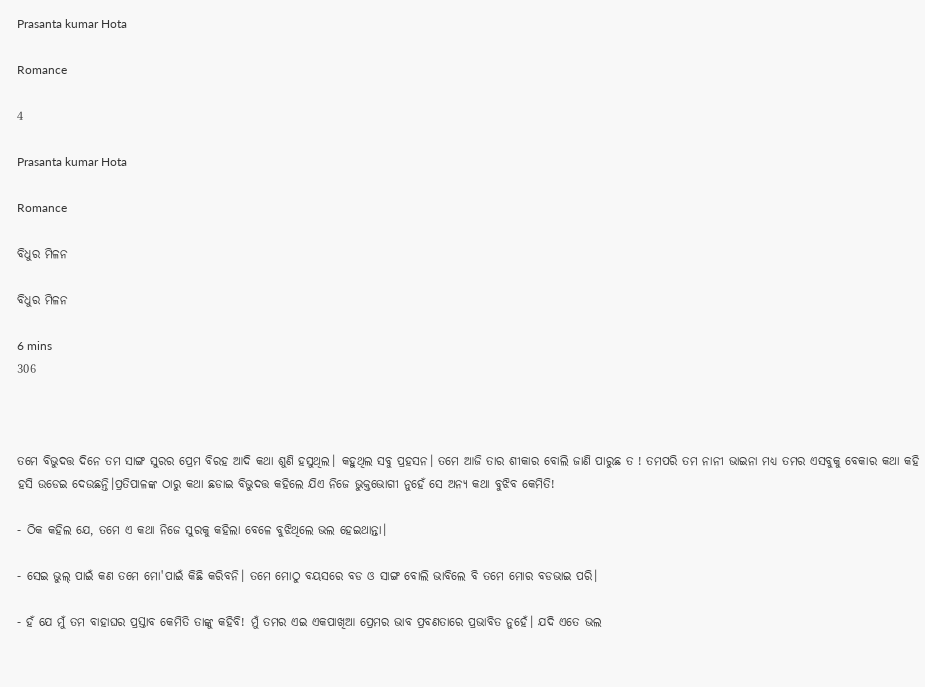Prasanta kumar Hota

Romance

4

Prasanta kumar Hota

Romance

ବିଧୁର ମିଳନ

ବିଧୁର ମିଳନ

6 mins
306



ତମେ ବିଭୁଦତ୍ତ ଦିନେ ତମ ସାଙ୍ଗ ସୁରର ପ୍ରେମ ବିରହ ଆଦି କଥା ଶୁଣି ହସୁଥିଲ। କହୁଥିଲ ସବୁ ପ୍ରହସନ। ତମେ ଆଜି ତାର ଶୀକାର ବୋଲି ଜାଣି ପାରୁଛ ତ ! ତମପରି ତମ ନାନୀ ଭାଇନା ମଧ୍ଯ ତମର ଏସବୁକୁ ବେକାର କଥା କହି ହସି ଉଡେଇ ଦେଉଛନ୍ତି।ପ୍ରତିପାଳଙ୍କ ଠାରୁ କଥା ଛଡାଇ ବିଭୁଦତ୍ତ କହିଲେ ଯିଏ ନିଜେ ଭୁକ୍ତଭୋଗୀ ନୁହେଁ ସେ ଅନ୍ୟ କଥା ବୁଝିବ କେମିତି!

- ଠିକ କହିଲ ଯେ, ତମେ ଏ କଥା ନିଜେ ସୁରକୁ କହିଲା ବେଳେ ବୁଝିଥିଲେ ଭଲ ହେଇଥାନ୍ତା।

- ସେଇ ଭୁଲ୍ ପାଇଁ କଣ ତମେ ମୋ'ପାଇଁ କିଛି କରିବନି। ତମେ ମୋଠୁ ବୟସରେ ବଡ ଓ ସାଙ୍ଗ ବୋଲି ଭାବିଲେ ବି ତମେ ମୋର ବଡଭାଇ ପରି।

- ହଁ ଯେ ମୁଁ ତମ ବାହାଘର ପ୍ରସ୍ତାବ କେମିତି ତାଙ୍କୁ କହିବି! ମୁଁ ତମର ଏଇ ଏକପାଖିଆ ପ୍ରେମର ଭାବ ପ୍ରବଣତାରେ ପ୍ରଭାବିତ ନୁହେଁ। ଯଦି ଏତେ ଭଲ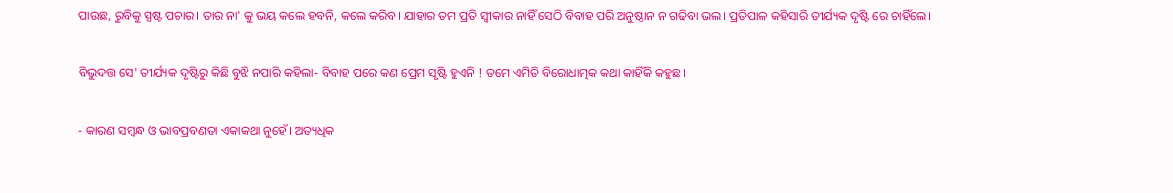ପାଉଛ, ରୁବିକୁ ସ୍ପଷ୍ଟ ପଚାର। ତାର ନା' କୁ ଭୟ କଲେ ହବନି, କଲେ କରିବ। ଯାହାର ତମ ପ୍ରତି ସ୍ଵୀକାର ନାହିଁ ସେଠି ବିବାହ ପରି ଅନୁଷ୍ଠାନ ନ ଗଢିବା ଭଲ। ପ୍ରତିପାଳ କହିସାରି ତୀର୍ଯ୍ୟକ ଦୃଷ୍ଟି ରେ ଚାହିଁଲେ।

ବିଭୁଦତ୍ତ ସେ' ତୀର୍ଯ୍ୟକ ଦୃଷ୍ଟିରୁ କିଛି ବୁଝି ନପାରି କହିଲା- ବିବାହ ପରେ କଣ ପ୍ରେମ ସୃଷ୍ଟି ହୁଏନି ! ତମେ ଏମିତି ବିରୋଧାତ୍ମକ କଥା କାହିଁକି କହୁଛ।

- କାରଣ ସମ୍ବନ୍ଧ ଓ ଭାବପ୍ରବଣତା ଏକାକଥା ନୁହେଁ। ଅତ୍ୟଧିକ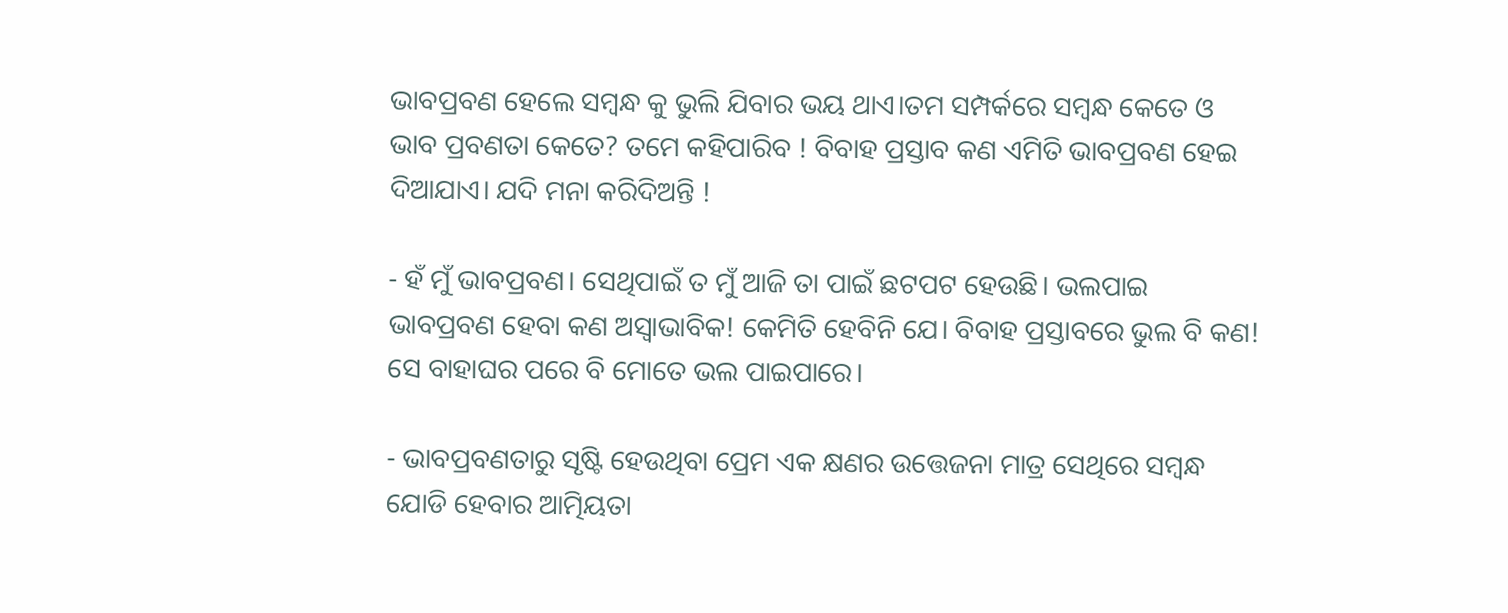ଭାବପ୍ରବଣ ହେଲେ ସମ୍ବନ୍ଧ କୁ ଭୁଲି ଯିବାର ଭୟ ଥାଏ।ତମ ସମ୍ପର୍କରେ ସମ୍ବନ୍ଧ କେତେ ଓ ଭାବ ପ୍ରବଣତା କେତେ? ତମେ କହିପାରିବ ! ବିବାହ ପ୍ରସ୍ତାବ କଣ ଏମିତି ଭାବପ୍ରବଣ ହେଇ ଦିଆଯାଏ। ଯଦି ମନା କରିଦିଅନ୍ତି !

- ହଁ ମୁଁ ଭାବପ୍ରବଣ। ସେଥିପାଇଁ ତ ମୁଁ ଆଜି ତା ପାଇଁ ଛଟପଟ ହେଉଛି। ଭଲପାଇ ଭାବପ୍ରବଣ ହେବା କଣ ଅସ୍ୱାଭାବିକ! କେମିତି ହେବିନି ଯେ। ବିବାହ ପ୍ରସ୍ତାବରେ ଭୁଲ ବି କଣ! ସେ ବାହାଘର ପରେ ବି ମୋତେ ଭଲ ପାଇପାରେ।

- ଭାବପ୍ରବଣତାରୁ ସୃଷ୍ଟି ହେଉଥିବା ପ୍ରେମ ଏକ କ୍ଷଣର ଉତ୍ତେଜନା ମାତ୍ର ସେଥିରେ ସମ୍ବନ୍ଧ ଯୋଡି ହେବାର ଆତ୍ମିୟତା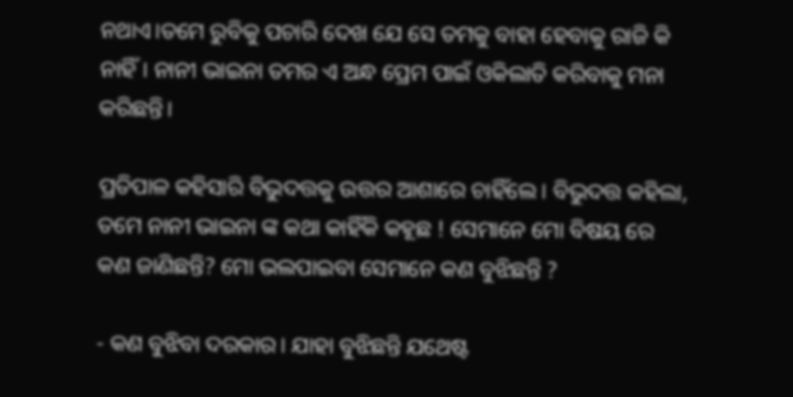ନଥାଏ।ତମେ ରୁବିକୁ ପଚାରି ଦେଖ ଯେ ସେ ତମକୁ ବାହା ହେବାକୁ ରାଜି କି ନାହିଁ। ନାନୀ ଭାଇନା ତମର ଏ ଅନ୍ଧ ପ୍ରେମ ପାଇଁ ଓକିଲାତି କରିବାକୁ ମନା କରିଛନ୍ତି।

ପ୍ରତିପାଳ କହିସାରି ବିଭୁଦତ୍ତକୁ ଉତ୍ତର ଆଶାରେ ଚାହିଁଲେ। ବିଭୁଦତ୍ତ କହିଲା, ତମେ ନାନୀ ଭାଇନା ଙ୍କ କଥା କାହିଁକି କହୂଛ ! ସେମାନେ ମୋ ବିଷୟ ରେ କଣ ଜାଣିଛନ୍ତି? ମୋ ଭଲପାଇବା ସେମାନେ କଣ ବୁଝିଛନ୍ତି ?

- କଣ ବୁଝିବା ଦରକାର। ଯାହା ବୁଝିଛନ୍ତି ଯଥେଷ୍ଟ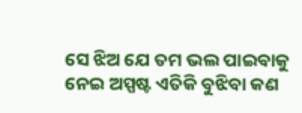ସେ ଝିଅ ଯେ ତମ ଭଲ ପାଇବାକୁ ନେଇ ଅସ୍ପଷ୍ଟ ଏତିକି ବୁଝିବା କଣ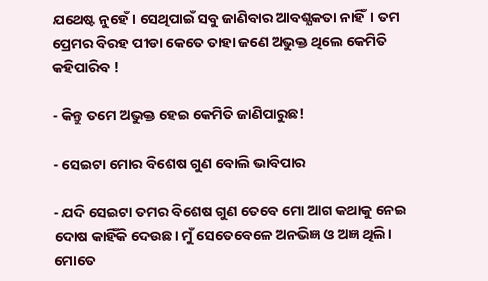ଯଥେଷ୍ଟ ନୁହେଁ। ସେଥିପାଇଁ ସବୁ ଜାଣିବାର ଆବଶ୍ଯକତା ନାହିଁ। ତମ ପ୍ରେମର ବିରହ ପୀଡା କେତେ ତାହା ଜଣେ ଅଭୁକ୍ତ ଥିଲେ କେମିତି କହିପାରିବ !

- କିନ୍ତୁ ତମେ ଅଭୁକ୍ତ ହେଇ କେମିତି ଜାଣିପାରୁଛ!

- ସେଇଟା ମୋର ବିଶେଷ ଗୁଣ ବୋଲି ଭାବିପାର

- ଯଦି ସେଇଟା ତମର ବିଶେଷ ଗୁଣ ତେବେ ମୋ ଆଗ କଥାକୁ ନେଇ ଦୋଷ କାହିଁକି ଦେଉଛ। ମୁଁ ସେତେବେଳେ ଅନଭିଜ୍ଞ ଓ ଅଜ୍ଞ ଥିଲି। ମୋତେ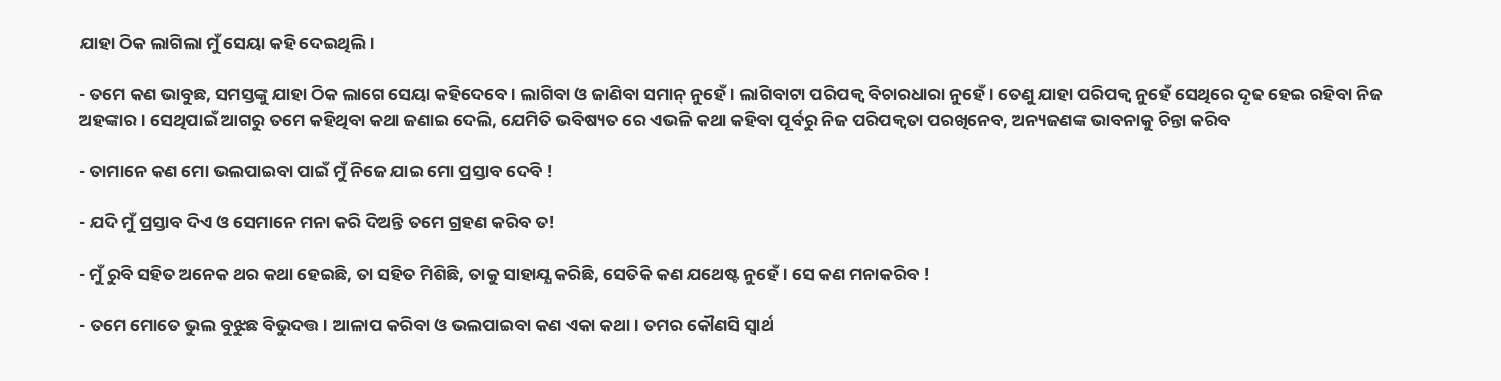ଯାହା ଠିକ ଲାଗିଲା ମୁଁ ସେୟା କହି ଦେଇଥିଲି।

- ତମେ କଣ ଭାବୁଛ, ସମସ୍ତଙ୍କୁ ଯାହା ଠିକ ଲାଗେ ସେୟା କହିଦେବେ। ଲାଗିବା ଓ ଜାଣିବା ସମାନ୍ ନୁହେଁ। ଲାଗିବାଟା ପରିପକ୍ବ ବିଚାରଧାରା ନୁହେଁ। ତେଣୁ ଯାହା ପରିପକ୍ବ ନୁହେଁ ସେଥିରେ ଦୃଢ ହେଇ ରହିବା ନିଜ ଅହଙ୍କାର। ସେଥିପାଇଁ ଆଗରୁ ତମେ କହିଥିବା କଥା ଜଣାଇ ଦେଲି, ଯେମିତି ଭବିଷ୍ୟତ ରେ ଏଭଳି କଥା କହିବା ପୂର୍ବରୁ ନିଜ ପରିପକ୍ୱତା ପରଖିନେବ, ଅନ୍ୟଜଣଙ୍କ ଭାବନାକୁ ଚିନ୍ତା କରିବ

- ତାମାନେ କଣ ମୋ ଭଲପାଇବା ପାଇଁ ମୁଁ ନିଜେ ଯାଇ ମୋ ପ୍ରସ୍ତାବ ଦେବି !

- ଯଦି ମୁଁ ପ୍ରସ୍ତାବ ଦିଏ ଓ ସେମାନେ ମନା କରି ଦିଅନ୍ତି ତମେ ଗ୍ରହଣ କରିବ ତ!

- ମୁଁ ରୁବି ସହିତ ଅନେକ ଥର କଥା ହେଇଛି, ତା ସହିତ ମିଶିଛି, ତାକୁ ସାହାଯ୍ଯ କରିଛି, ସେତିକି କଣ ଯଥେଷ୍ଟ ନୁହେଁ। ସେ କଣ ମନାକରିବ !

- ତମେ ମୋତେ ଭୁଲ ବୁଝୁଛ ବିଭୁଦତ୍ତ। ଆଳାପ କରିବା ଓ ଭଲପାଇବା କଣ ଏକା କଥା। ତମର କୌଣସି ସ୍ୱାର୍ଥ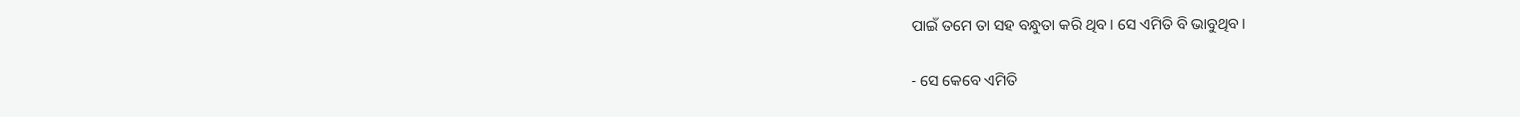ପାଇଁ ତମେ ତା ସହ ବନ୍ଧୁତା କରି ଥିବ। ସେ ଏମିତି ବି ଭାବୁଥିବ।

- ସେ କେବେ ଏମିତି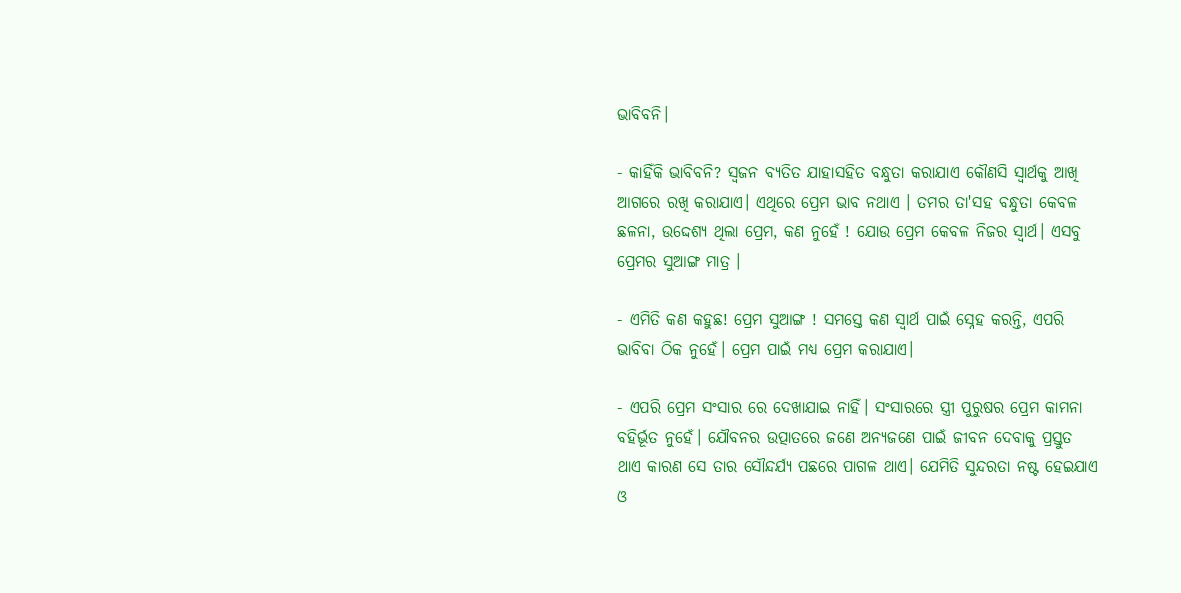ଭାବିବନି।

- କାହିଁକି ଭାବିବନି? ସ୍ବଜନ ବ୍ୟତିତ ଯାହାସହିତ ବନ୍ଧୁତା କରାଯାଏ କୌଣସି ସ୍ୱାର୍ଥକୁ ଆଖି ଆଗରେ ରଖି କରାଯାଏ। ଏଥିରେ ପ୍ରେମ ଭାବ ନଥାଏ । ତମର ତା'ସହ ବନ୍ଧୁତା କେବଳ ଛଳନା, ଉଦ୍ଦେଶ୍ଯ ଥିଲା ପ୍ରେମ, କଣ ନୁହେଁ ! ଯୋଉ ପ୍ରେମ କେବଳ ନିଜର ସ୍ୱାର୍ଥ। ଏସବୁ ପ୍ରେମର ସୁଆଙ୍ଗ ମାତ୍ର ।

- ଏମିତି କଣ କହୁଛ! ପ୍ରେମ ସୁଆଙ୍ଗ ! ସମସ୍ତେ କଣ ସ୍ୱାର୍ଥ ପାଇଁ ସ୍ନେହ କରନ୍ତି, ଏପରି ଭାବିବା ଠିକ ନୁହେଁ। ପ୍ରେମ ପାଇଁ ମଧ୍ଯ ପ୍ରେମ କରାଯାଏ।

- ଏପରି ପ୍ରେମ ସଂସାର ରେ ଦେଖାଯାଇ ନାହିଁ। ସଂସାରରେ ସ୍ତ୍ରୀ ପୁରୁଷର ପ୍ରେମ କାମନା ବହିର୍ଭୂତ ନୁହେଁ। ଯୌବନର ଉତ୍ପାତରେ ଜଣେ ଅନ୍ୟଜଣେ ପାଇଁ ଜୀବନ ଦେବାକୁ ପ୍ରସ୍ତୁତ ଥାଏ କାରଣ ସେ ତାର ସୌନ୍ଦର୍ଯ୍ଯ ପଛରେ ପାଗଳ ଥାଏ। ଯେମିତି ସୁନ୍ଦରତା ନଷ୍ଟ ହେଇଯାଏ ଓ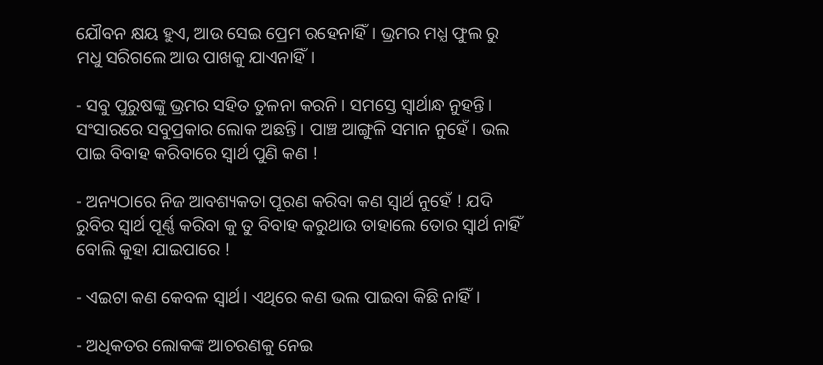ଯୌବନ କ୍ଷୟ ହୁଏ, ଆଉ ସେଇ ପ୍ରେମ ରହେନାହିଁ। ଭ୍ରମର ମଧ୍ଯ ଫୁଲ ରୁ ମଧୁ ସରିଗଲେ ଆଉ ପାଖକୁ ଯାଏନାହିଁ।

- ସବୁ ପୁରୁଷଙ୍କୁ ଭ୍ରମର ସହିତ ତୁଳନା କରନି। ସମସ୍ତେ ସ୍ୱାର୍ଥାନ୍ଧ ନୁହନ୍ତି। ସଂସାରରେ ସବୁପ୍ରକାର ଲୋକ ଅଛନ୍ତି। ପାଞ୍ଚ ଆଙ୍ଗୁଳି ସମାନ ନୁହେଁ। ଭଲ ପାଇ ବିବାହ କରିବାରେ ସ୍ୱାର୍ଥ ପୁଣି କଣ !

- ଅନ୍ୟଠାରେ ନିଜ ଆବଶ୍ୟକତା ପୂରଣ କରିବା କଣ ସ୍ୱାର୍ଥ ନୁହେଁ ! ଯଦି ରୁବିର ସ୍ୱାର୍ଥ ପୂର୍ଣ୍ଣ କରିବା କୁ ତୁ ବିବାହ କରୁଥାଉ ତାହାଲେ ତୋର ସ୍ୱାର୍ଥ ନାହିଁ ବୋଲି କୁହା ଯାଇପାରେ !

- ଏଇଟା କଣ କେବଳ ସ୍ୱାର୍ଥ। ଏଥିରେ କଣ ଭଲ ପାଇବା କିଛି ନାହିଁ।

- ଅଧିକତର ଲୋକଙ୍କ ଆଚରଣକୁ ନେଇ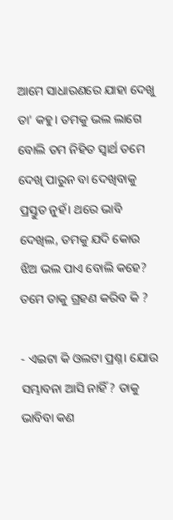ଆମେ ସାଧାରଣରେ ଯାହା ଦେଖୁ ତା' କହୁ। ତମକୁ ଭଲ ଲାଗେ ବୋଲି ତମ ନିହିତ ସ୍ୱାର୍ଥ ତମେ ଦେଖି ପାରୁନ ବା ଦେଖିବାକୁ ପ୍ରସ୍ତୁତ ନୁହଁ। ଥରେ ଭାବି ଦେଖିଲ, ତମକୁ ଯଦି କୋଉ ଝିଅ ଭଲ ପାଏ ବୋଲି କହେ? ତମେ ତାକୁ ଗ୍ରହଣ କରିବ କି ?

- ଏଇଟା କି ଓଲଟା ପ୍ରଶ୍ନ। ଯୋଉ ସମ୍ଭାବନା ଆସି ନାହିଁ? ତାକୁ ଭାବିବା କଣ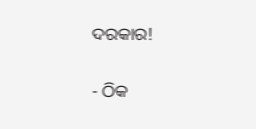ଦରକାର!

- ଠିକ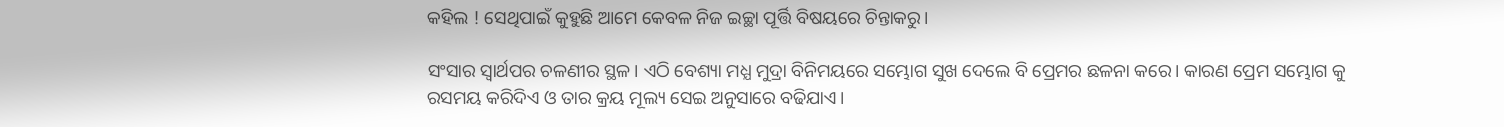କହିଲ ! ସେଥିପାଇଁ କୁହୁଛି ଆମେ କେବଳ ନିଜ ଇଚ୍ଛା ପୂର୍ତ୍ତି ବିଷୟରେ ଚିନ୍ତାକରୁ।

ସଂସାର ସ୍ୱାର୍ଥପର ଚଳଣୀର ସ୍ଥଳ। ଏଠି ବେଶ୍ୟା ମଧ୍ଯ ମୁଦ୍ରା ବିନିମୟରେ ସମ୍ଭୋଗ ସୁଖ ଦେଲେ ବି ପ୍ରେମର ଛଳନା କରେ। କାରଣ ପ୍ରେମ ସମ୍ଭୋଗ କୁ ରସମୟ କରିଦିଏ ଓ ତାର କ୍ରୟ ମୂଲ୍ୟ ସେଇ ଅନୁସାରେ ବଢିଯାଏ।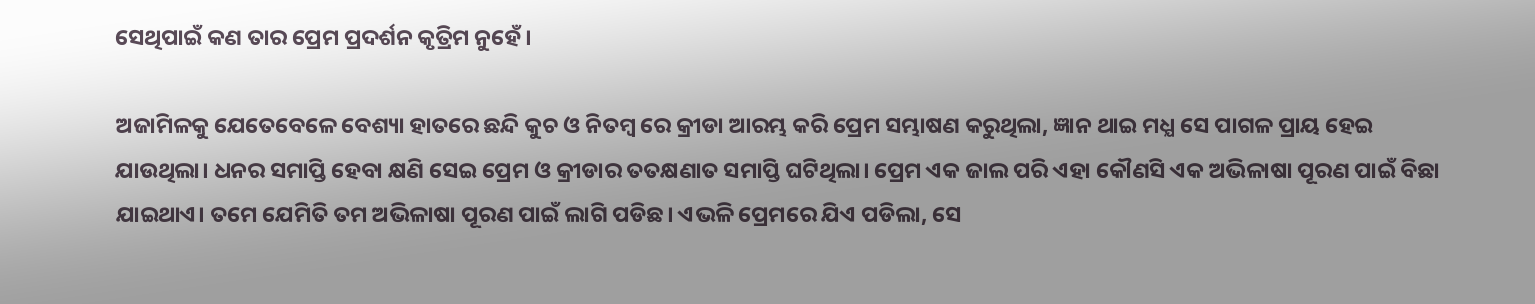ସେଥିପାଇଁ କଣ ତାର ପ୍ରେମ ପ୍ରଦର୍ଶନ କୃତ୍ରିମ ନୁହେଁ।

ଅଜାମିଳକୁ ଯେତେବେଳେ ବେଶ୍ୟା ହାତରେ ଛନ୍ଦି କୁଚ ଓ ନିତମ୍ବ ରେ କ୍ରୀଡା ଆରମ୍ଭ କରି ପ୍ରେମ ସମ୍ଭାଷଣ କରୁଥିଲା, ଜ୍ଞାନ ଥାଇ ମଧ୍ଯ ସେ ପାଗଳ ପ୍ରାୟ ହେଇ ଯାଉଥିଲା। ଧନର ସମାପ୍ତି ହେବା କ୍ଷଣି ସେଇ ପ୍ରେମ ଓ କ୍ରୀଡାର ତତକ୍ଷଣାତ ସମାପ୍ତି ଘଟିଥିଲା। ପ୍ରେମ ଏକ ଜାଲ ପରି ଏହା କୌଣସି ଏକ ଅଭିଳାଷା ପୂରଣ ପାଇଁ ବିଛା ଯାଇଥାଏ। ତମେ ଯେମିତି ତମ ଅଭିଳାଷା ପୂରଣ ପାଇଁ ଲାଗି ପଡିଛ। ଏଭଳି ପ୍ରେମରେ ଯିଏ ପଡିଲା, ସେ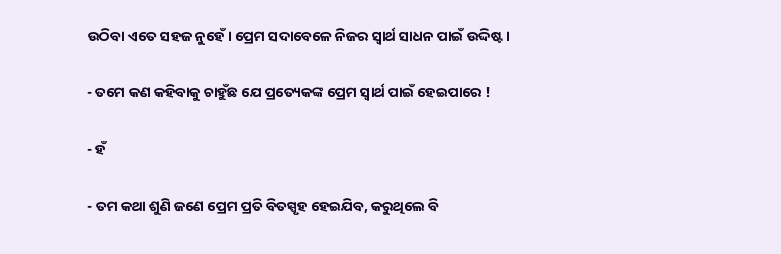ଉଠିବା ଏତେ ସହଜ ନୁହେଁ। ପ୍ରେମ ସଦାବେଳେ ନିଜର ସ୍ୱାର୍ଥ ସାଧନ ପାଇଁ ଉଦ୍ଦିଷ୍ଟ।

- ତମେ କଣ କହିବାକୁ ଚାହୁଁଛ ଯେ ପ୍ରତ୍ୟେକଙ୍କ ପ୍ରେମ ସ୍ୱାର୍ଥ ପାଇଁ ହେଇପାରେ !

- ହଁ

- ତମ କଥା ଶୁଣି ଜଣେ ପ୍ରେମ ପ୍ରତି ବିତସ୍ପୃହ ହେଇଯିବ, କରୁଥିଲେ ବି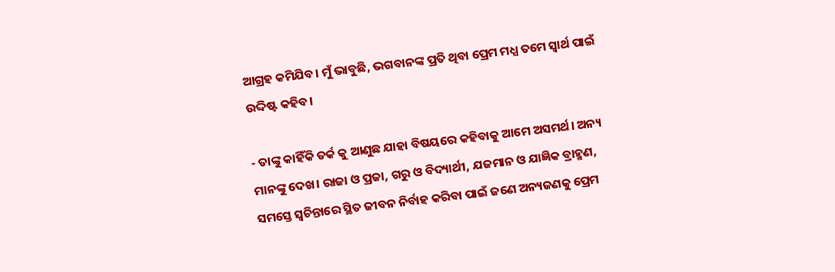ଆଗ୍ରହ କମିଯିବ। ମୁଁ ଭାବୁଛି, ଭଗବାନଙ୍କ ପ୍ରତି ଥିବା ପ୍ରେମ ମଧ୍ଯ ତମେ ସ୍ୱାର୍ଥ ପାଇଁ ଉଦ୍ଦିଷ୍ଟ କହିବ।

- ତାଙ୍କୁ କାହିଁକି ତର୍କ କୁ ଆଣୁଛ ଯାହା ବିଷୟରେ କହିବାକୁ ଆମେ ଅସମର୍ଥ। ଅନ୍ୟ ମାନଙ୍କୁ ଦେଖ। ରାଜା ଓ ପ୍ରଜା, ଗରୁ ଓ ବିଦ୍ୟାର୍ଥୀ, ଯଜମାନ ଓ ଯାଜ୍ଞିକ ବ୍ରାହ୍ମଣ, ସମସ୍ତେ ସ୍ୱଚିନ୍ତାରେ ସ୍ଥିତ ଜୀବନ ନିର୍ବାହ କରିବା ପାଇଁ ଜଣେ ଅନ୍ୟଜଣକୁ ପ୍ରେମ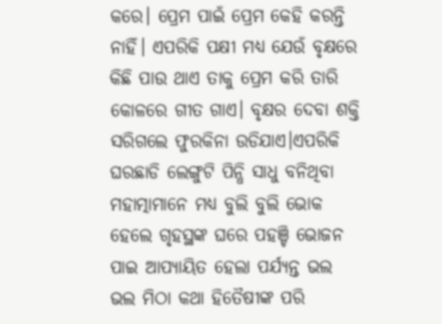କରେ। ପ୍ରେମ ପାଇଁ ପ୍ରେମ କେହି କରନ୍ତି ନାହିଁ। ଏପରିକି ପକ୍ଷୀ ମଧ୍ଯ ଯେଉଁ ବୃକ୍ଷରେ କିଛି ପାଉ ଥାଏ ତାକୁ ପ୍ରେମ କରି ତାରି କୋଳରେ ଗୀତ ଗାଏ। ବୃକ୍ଷର ଦେବା ଶକ୍ତି ସରିଗଲେ ଫୁରକିନା ଉଡିଯାଏ।ଏପରିକି ଘରଛାଡି ଲେଙ୍ଗୁଟି ପିନ୍ଧି ସାଧୁ ବନିଥିବା ମହାତ୍ମାମାନେ ମଧ୍ଯ ବୁଲି ବୁଲି ଭୋକ ହେଲେ ଗୃହସ୍ଥଙ୍କ ଘରେ ପହଞ୍ଚି ଭୋଜନ ପାଇ ଆପ୍ଯାୟିତ ହେଲା ପର୍ଯ୍ୟନ୍ତ ଭଲ ଭଲ ମିଠା କଥା ହିତୈଷୀଙ୍କ ପରି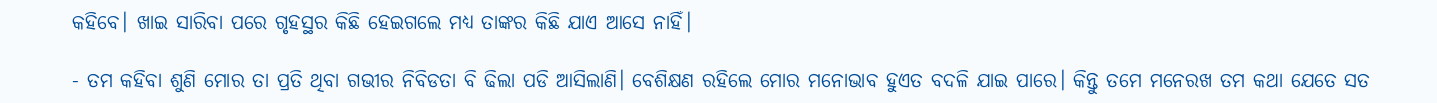କହିବେ। ଖାଇ ସାରିବା ପରେ ଗୃହସ୍ଥର କିଛି ହେଇଗଲେ ମଧ୍ଯ ତାଙ୍କର କିଛି ଯାଏ ଆସେ ନାହିଁ।

- ତମ କହିବା ଶୁଣି ମୋର ତା ପ୍ରତି ଥିବା ଗଭୀର ନିବିଡତା ବି ଢିଲା ପଡି ଆସିଲାଣି। ବେଶିକ୍ଷଣ ରହିଲେ ମୋର ମନୋଭାବ ହୁଏତ ବଦଳି ଯାଇ ପାରେ। କିନ୍ତୁ ତମେ ମନେରଖ ତମ କଥା ଯେତେ ସତ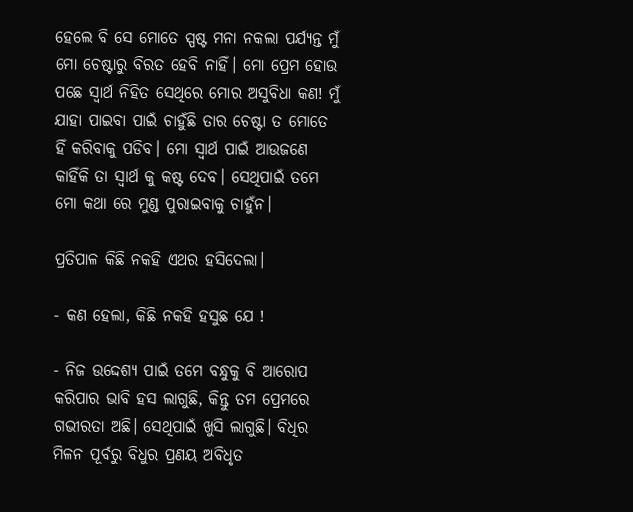ହେଲେ ବି ସେ ମୋତେ ସ୍ପଷ୍ଟ ମନା ନକଲା ପର୍ଯ୍ୟନ୍ତ ମୁଁ ମୋ ଚେଷ୍ଟାରୁ ବିରତ ହେବି ନାହିଁ। ମୋ ପ୍ରେମ ହୋଉ ପଛେ ସ୍ୱାର୍ଥ ନିହିତ ସେଥିରେ ମୋର ଅସୁବିଧା କଣ! ମୁଁ ଯାହା ପାଇବା ପାଇଁ ଚାହୁଁଛି ତାର ଚେଷ୍ଟା ତ ମୋତେ ହିଁ କରିବାକୁ ପଡିବ। ମୋ ସ୍ୱାର୍ଥ ପାଇଁ ଆଉଜଣେ କାହିଁକି ତା ସ୍ୱାର୍ଥ କୁ କଷ୍ଟ ଦେବ। ସେଥିପାଇଁ ତମେ ମୋ କଥା ରେ ମୁଣ୍ଡ ପୁରାଇବାକୁ ଚାହୁଁନ।

ପ୍ରତିପାଳ କିଛି ନକହି ଏଥର ହସିଦେଲା।

- କଣ ହେଲା, କିଛି ନକହି ହସୁଛ ଯେ !

- ନିଜ ଉଦ୍ଦେଶ୍ଯ ପାଇଁ ତମେ ବନ୍ଧୁକୁ ବି ଆରୋପ କରିପାର ଭାବି ହସ ଲାଗୁଛି, କିନ୍ତୁ ତମ ପ୍ରେମରେ ଗଭୀରତା ଅଛି। ସେଥିପାଇଁ ଖୁସି ଲାଗୁଛି। ବିଧିର ମିଳନ ପୂର୍ବରୁ ବିଧୁର ପ୍ରଣୟ ଅବିଧୃତ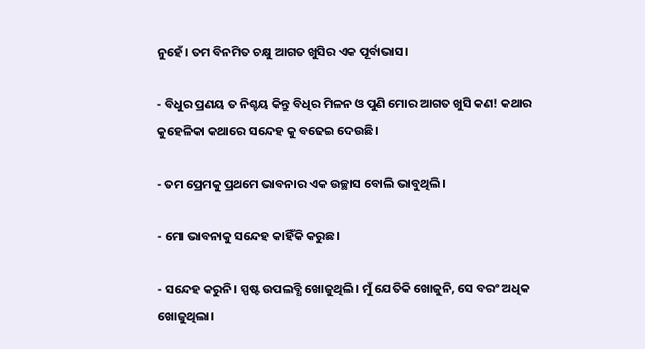ନୁହେଁ। ତମ ବିନମିତ ଚକ୍ଷୁ ଆଗତ ଖୁସିର ଏକ ପୂର୍ବାଭାସ।

- ବିଧୁର ପ୍ରଣୟ ତ ନିଶ୍ଚୟ କିନ୍ତୁ ବିଧିର ମିଳନ ଓ ପୁଣି ମୋର ଆଗତ ଖୁସି କଣ! କଥାର କୁହେଳିକା କଥାରେ ସନ୍ଦେହ କୁ ବଢେଇ ଦେଉଛି।

- ତମ ପ୍ରେମକୁ ପ୍ରଥମେ ଭାବନାର ଏକ ଉଚ୍ଛାସ ବୋଲି ଭାବୁଥିଲି।

- ମୋ ଭାବନାକୁ ସନ୍ଦେହ କାହିଁକି କରୁଛ।

- ସନ୍ଦେହ କରୁନି। ସ୍ପଷ୍ଟ ଉପଲବ୍ଧି ଖୋଜୁଥିଲି। ମୁଁ ଯେତିକି ଖୋଜୁନି, ସେ ବରଂ ଅଧିକ ଖୋଜୁଥିଲା।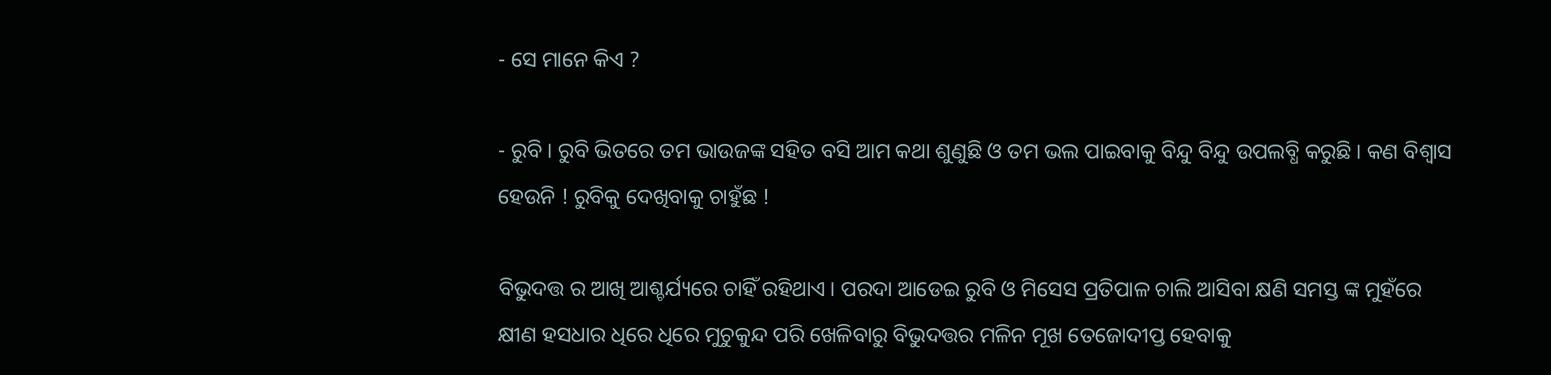- ସେ ମାନେ କିଏ ?

- ରୁବି। ରୁବି ଭିତରେ ତମ ଭାଉଜଙ୍କ ସହିତ ବସି ଆମ କଥା ଶୁଣୁଛି ଓ ତମ ଭଲ ପାଇବାକୁ ବିନ୍ଦୁ ବିନ୍ଦୁ ଉପଲବ୍ଧି କରୁଛି। କଣ ବିଶ୍ବାସ ହେଉନି ! ରୁବିକୁ ଦେଖିବାକୁ ଚାହୁଁଛ !

ବିଭୁଦତ୍ତ ର ଆଖି ଆଶ୍ଚର୍ଯ୍ୟରେ ଚାହିଁ ରହିଥାଏ। ପରଦା ଆଡେଇ ରୁବି ଓ ମିସେସ ପ୍ରତିପାଳ ଚାଲି ଆସିବା କ୍ଷଣି ସମସ୍ତ ଙ୍କ ମୁହଁରେ କ୍ଷୀଣ ହସଧାର ଧିରେ ଧିରେ ମୁଚୁକୁନ୍ଦ ପରି ଖେଳିବାରୁ ବିଭୁଦତ୍ତର ମଳିନ ମୂଖ ତେଜୋଦୀପ୍ତ ହେବାକୁ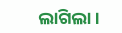ଲାଗିଲା।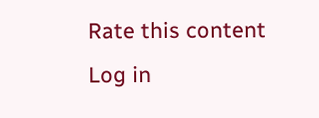Rate this content
Log in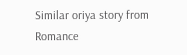Similar oriya story from Romance